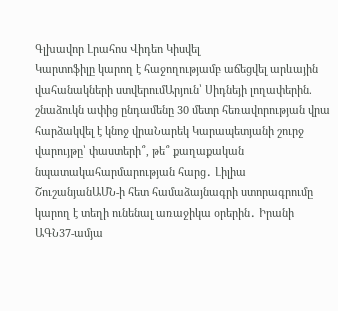Գլխավոր Լրահոս Վիդեո Կիսվել
Կարտոֆիլը կարող է հաջողությամբ աճեցվել արևային վահանակների ստվերումԱրյուն՝ Սիդնեյի լողափերին. շնաձուկն ափից ընդամենը 30 մետր հեռավորության վրա հարձակվել է կնոջ վրաՆարեկ Կարապետյանի շուրջ վարույթը՝ փաստերի՞, թե՞ քաղաքական նպատակահարմարության հարց․ Լիլիա ՇուշանյանԱՄՆ-ի հետ համաձայնագրի ստորագրումը կարող է տեղի ունենալ առաջիկա օրերին․ Իրանի ԱԳՆ37-ամյա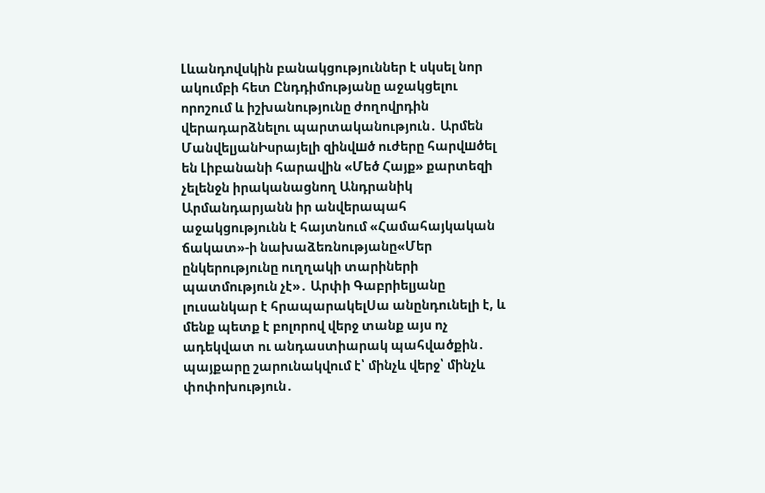Լևանդովսկին բանակցություններ է սկսել նոր ակումբի հետ Ընդդիմությանը աջակցելու որոշում և իշխանությունը ժողովրդին վերադարձնելու պարտականություն․ Արմեն ՄանվելյանԻսրայելի զինվшծ ուժերը հարվшծել են Լիբանանի հարավին «Մեծ Հայք» քարտեզի չելենջն իրականացնող Անդրանիկ Արմանդարյանն իր անվերապահ աջակցությունն է հայտնում «Համահայկական ճակատ»-ի նախաձեռնությանը«Մեր ընկերությունը ուղղակի տարիների պատմություն չէ»․ Արփի Գաբրիելյանը լուսանկար է հրապարակելՍա անընդունելի է, և մենք պետք է բոլորով վերջ տանք այս ոչ ադեկվատ ու անդաստիարակ պահվածքին․ պայքարը շարունակվում է՝ մինչև վերջ՝ մինչև փոփոխություն․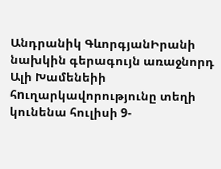Անդրանիկ ԳևորգյանԻրանի նախկին գերագույն առաջնորդ Ալի Խամենեիի հnւղարկավորությունը տեղի կունենա հուլիսի 9-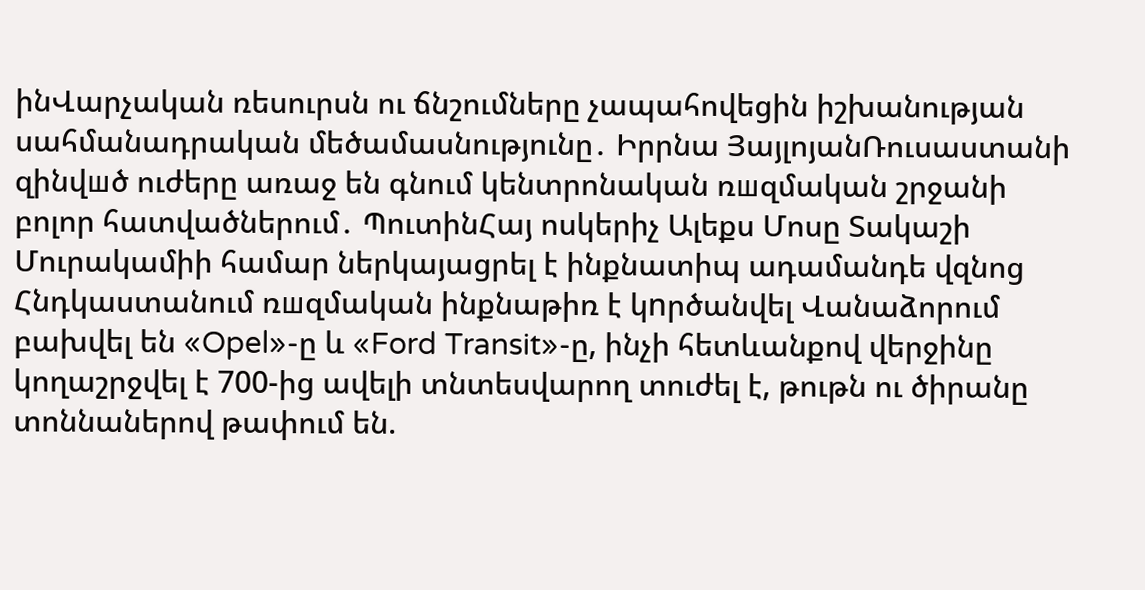ինՎարչական ռեսուրսն ու ճնշումները չապահովեցին իշխանության սահմանադրական մեծամասնությունը․ Իրրնա ՅայլոյանՌուսաստանի զինվшծ ուժերը առաջ են գնում կենտրոնական ռшզմական շրջանի բոլոր հատվածներում․ ՊուտինՀայ ոսկերիչ Ալեքս Մոսը Տակաշի Մուրակամիի համար ներկայացրել է ինքնատիպ ադամանդե վզնոց Հնդկաստանում ռшզմական ինքնաթիռ է կnրծանվել Վանաձորում բախվել են «Opel»-ը և «Ford Transit»-ը, ինչի հետևանքով վերջինը կողաշրջվել է 700-ից ավելի տնտեսվարող տուժել է, թութն ու ծիրանը տոննաներով թափում են.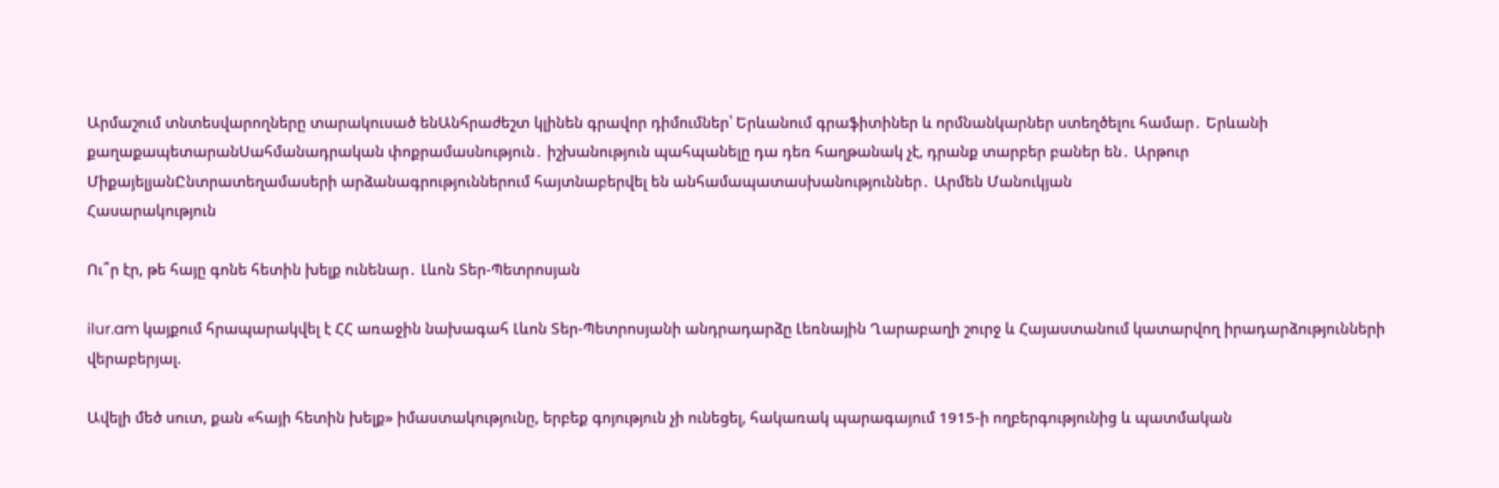Արմաշում տնտեսվարողները տարակուսած ենԱնհրաժեշտ կլինեն գրավոր դիմումներ՝ Երևանում գրաֆիտիներ և որմնանկարներ ստեղծելու համար․ Երևանի քաղաքապետարանՍահմանադրական փոքրամասնություն․ իշխանություն պահպանելը դա դեռ հաղթանակ չէ, դրանք տարբեր բաներ են․ Արթուր ՄիքայելյանԸնտրատեղամասերի արձանագրություններում հայտնաբերվել են անհամապատասխանություններ․ Արմեն Մանուկյան
Հասարակություն

Ու՞ր էր, թե հայը գոնե հետին խելք ունենար․ Լևոն Տեր-Պետրոսյան

ilur.am կայքում հրապարակվել է ՀՀ առաջին նախագահ Լևոն Տեր-Պետրոսյանի անդրադարձը Լեռնային Ղարաբաղի շուրջ և Հայաստանում կատարվող իրադարձությունների վերաբերյալ.

Ավելի մեծ սուտ, քան «հայի հետին խելք» իմաստակությունը, երբեք գոյություն չի ունեցել, հակառակ պարագայում 1915-ի ողբերգությունից և պատմական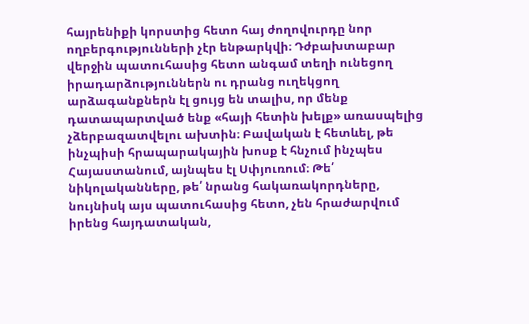հայրենիքի կորստից հետո հայ ժողովուրդը նոր ողբերգությունների չէր ենթարկվի։ Դժբախտաբար վերջին պատուհասից հետո անգամ տեղի ունեցող իրադարձություններն ու դրանց ուղեկցող արձագանքներն էլ ցույց են տալիս, որ մենք դատապարտված ենք «հայի հետին խելք» առասպելից չձերբազատվելու ախտին։ Բավական է հետևել, թե ինչպիսի հրապարակային խոսք է հնչում ինչպես Հայաստանում, այնպես էլ Սփյուռում։ Թե՛ նիկոլականները, թե՛ նրանց հակառակորդները, նույնիսկ այս պատուհասից հետո, չեն հրաժարվում իրենց հայդատական,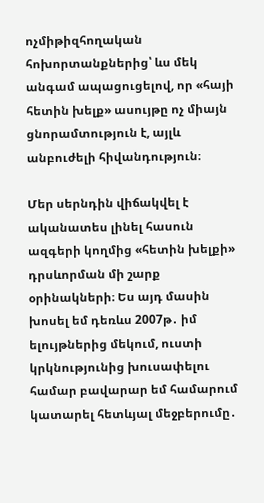ոչմիթիզհողական հոխորտանքներից՝ ևս մեկ անգամ ապացուցելով, որ «հայի հետին խելք» ասույթը ոչ միայն ցնորամտություն է, այլև անբուժելի հիվանդություն։

Մեր սերնդին վիճակվել է ականատես լինել հասուն ազգերի կողմից «հետին խելքի» դրսևորման մի շարք օրինակների։ Ես այդ մասին խոսել եմ դեռևս 2007թ․ իմ ելույթներից մեկում, ուստի կրկնությունից խուսափելու համար բավարար եմ համարում կատարել հետևյալ մեջբերումը․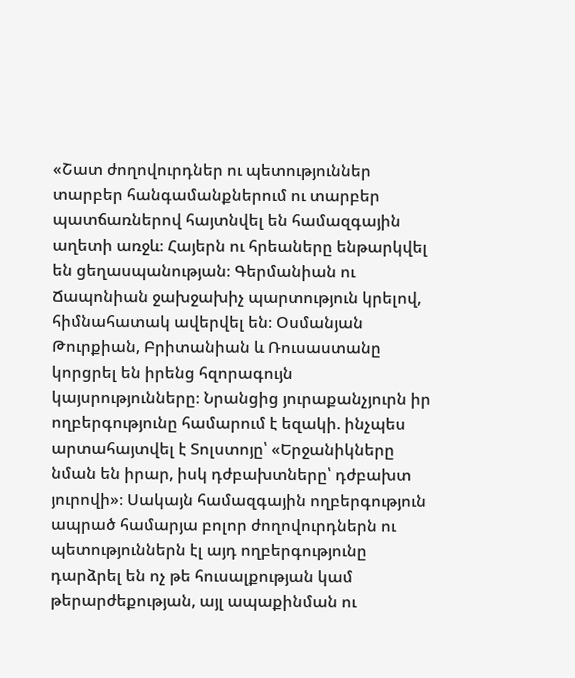«Շատ ժողովուրդներ ու պետություններ տարբեր հանգամանքներում ու տարբեր պատճառներով հայտնվել են համազգային աղետի առջև։ Հայերն ու հրեաները ենթարկվել են ցեղասպանության։ Գերմանիան ու Ճապոնիան ջախջախիչ պարտություն կրելով, հիմնահատակ ավերվել են։ Օսմանյան Թուրքիան, Բրիտանիան և Ռուսաստանը կորցրել են իրենց հզորագույն կայսրությունները։ Նրանցից յուրաքանչյուրն իր ողբերգությունը համարում է եզակի. ինչպես արտահայտվել է Տոլստոյը՝ «Երջանիկները նման են իրար, իսկ դժբախտները՝ դժբախտ յուրովի»։ Սակայն համազգային ողբերգություն ապրած համարյա բոլոր ժողովուրդներն ու պետություններն էլ այդ ողբերգությունը դարձրել են ոչ թե հուսալքության կամ թերարժեքության, այլ ապաքինման ու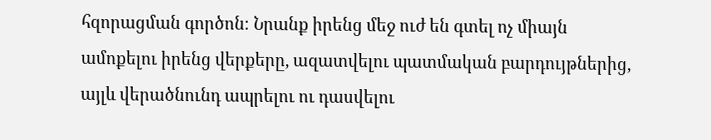հզորացման գործոն։ Նրանք իրենց մեջ ուժ են գտել ոչ միայն ամոքելու իրենց վերքերը, ազատվելու պատմական բարդույթներից, այլև վերածնունդ ապրելու ու դասվելու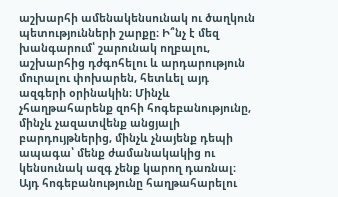աշխարհի ամենակենսունակ ու ծաղկուն պետությունների շարքը։ Ի՞նչ է մեզ խանգարում՝ շարունակ ողբալու, աշխարհից դժգոհելու և արդարություն մուրալու փոխարեն, հետևել այդ ազգերի օրինակին։ Մինչև չհաղթահարենք զոհի հոգեբանությունը, մինչև չազատվենք անցյալի բարդույթներից, մինչև չնայենք դեպի ապագա՝ մենք ժամանակակից ու կենսունակ ազգ չենք կարող դառնալ։ Այդ հոգեբանությունը հաղթահարելու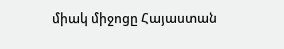միակ միջոցը Հայաստան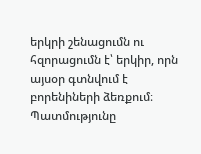երկրի շենացումն ու հզորացումն է՝ երկիր, որն այսօր գտնվում է բորենիների ձեռքում։ Պատմությունը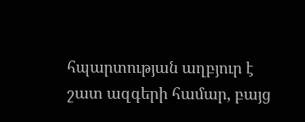հպարտության աղբյուր է շատ ազգերի համար, բայց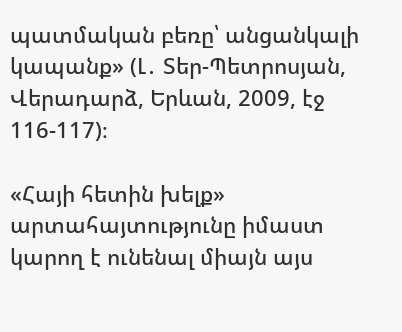պատմական բեռը՝ անցանկալի կապանք» (Լ․ Տեր-Պետրոսյան, Վերադարձ, Երևան, 2009, էջ 116-117)։

«Հայի հետին խելք» արտահայտությունը իմաստ կարող է ունենալ միայն այս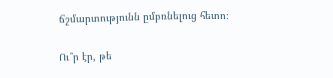ճշմարտությունն ըմբռնելուց հետո։

Ու՞ր էր, թե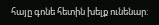հայը գոնե հետին խելք ունենար: